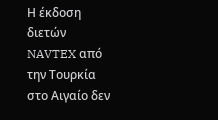Η έκδοση διετών NAVTEX από την Τουρκία στο Αιγαίο δεν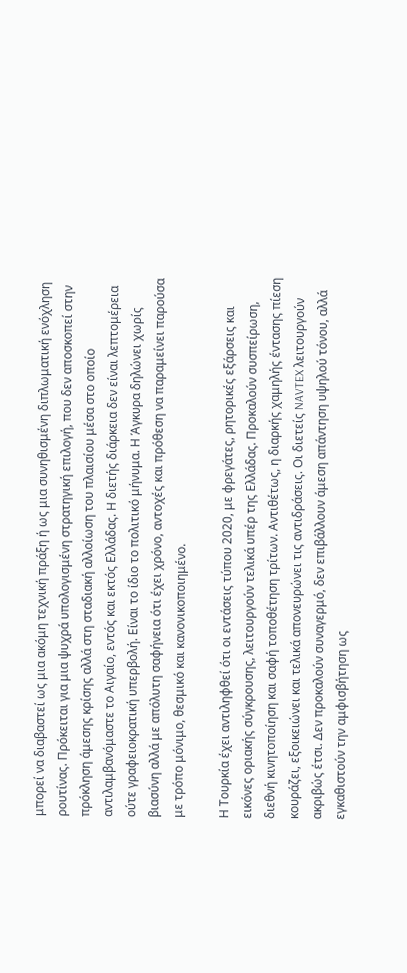μπορεί να διαβαστεί ως μια ακόμη τεχνική πράξη ή ως μια συνηθισμένη διπλωματική ενόχληση ρουτίνας. Πρόκειται για μια ψυχρά υπολογισμένη στρατηγική επιλογή, που δεν αποσκοπεί στην πρόκληση άμεσης κρίσης αλλά στη σταδιακή αλλοίωση του πλαισίου μέσα στο οποίο αντιλαμβανόμαστε το Αιγαίο, εντός και εκτός Ελλάδας. Η διετής διάρκεια δεν είναι λεπτομέρεια ούτε γραφειοκρατική υπερβολή. Είναι το ίδιο το πολιτικό μήνυμα. Η Άγκυρα δηλώνει χωρίς βιασύνη αλλά με απόλυτη σαφήνεια ότι έχει χρόνο, αντοχές και πρόθεση να παραμείνει παρούσα με τρόπο μόνιμο, θεσμικό και κανονικοποιημένο.

Η Τουρκία έχει αντιληφθεί ότι οι εντάσεις τύπου 2020, με φρεγάτες, ρητορικές εξάρσεις και εικόνες οριακής σύγκρουσης, λειτουργούν τελικά υπέρ της Ελλάδας. Προκαλούν συσπείρωση, διεθνή κινητοποίηση και σαφή τοποθέτηση τρίτων. Αντιθέτως, η διαρκής χαμηλής έντασης πίεση κουράζει, εξοικειώνει και τελικά απονευρώνει τις αντιδράσεις. Οι διετείς NAVTEX λειτουργούν ακριβώς έτσι. Δεν προκαλούν συναγερμό, δεν επιβάλλουν άμεση απάντηση υψηλού τόνου, αλλά εγκαθιστούν την αμφισβήτηση ως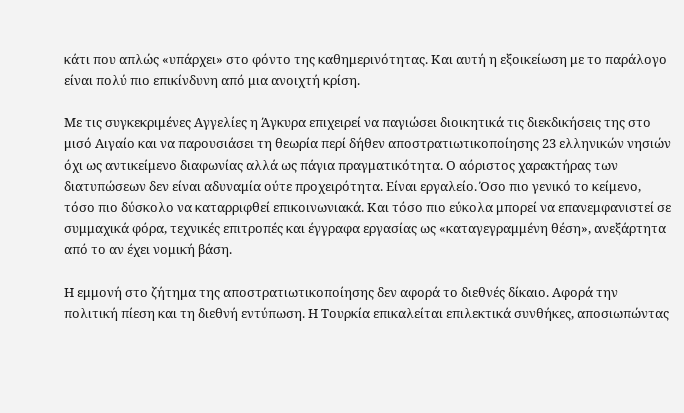κάτι που απλώς «υπάρχει» στο φόντο της καθημερινότητας. Και αυτή η εξοικείωση με το παράλογο είναι πολύ πιο επικίνδυνη από μια ανοιχτή κρίση.

Με τις συγκεκριμένες Αγγελίες η Άγκυρα επιχειρεί να παγιώσει διοικητικά τις διεκδικήσεις της στο μισό Αιγαίο και να παρουσιάσει τη θεωρία περί δήθεν αποστρατιωτικοποίησης 23 ελληνικών νησιών όχι ως αντικείμενο διαφωνίας αλλά ως πάγια πραγματικότητα. Ο αόριστος χαρακτήρας των διατυπώσεων δεν είναι αδυναμία ούτε προχειρότητα. Είναι εργαλείο. Όσο πιο γενικό το κείμενο, τόσο πιο δύσκολο να καταρριφθεί επικοινωνιακά. Και τόσο πιο εύκολα μπορεί να επανεμφανιστεί σε συμμαχικά φόρα, τεχνικές επιτροπές και έγγραφα εργασίας ως «καταγεγραμμένη θέση», ανεξάρτητα από το αν έχει νομική βάση.

Η εμμονή στο ζήτημα της αποστρατιωτικοποίησης δεν αφορά το διεθνές δίκαιο. Αφορά την πολιτική πίεση και τη διεθνή εντύπωση. Η Τουρκία επικαλείται επιλεκτικά συνθήκες, αποσιωπώντας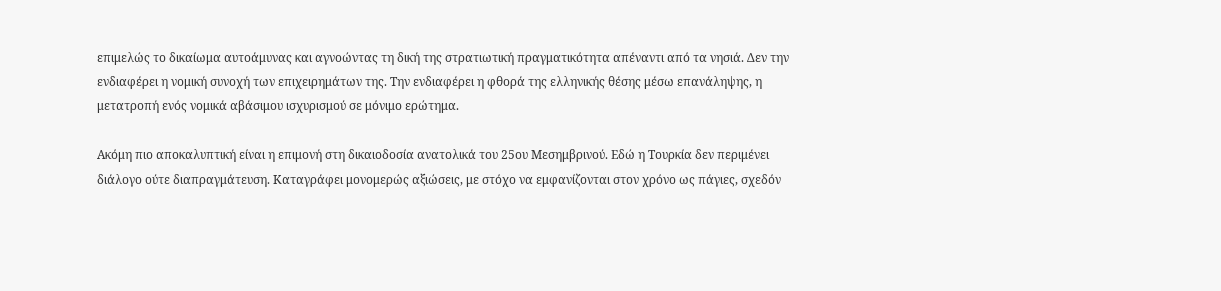επιμελώς το δικαίωμα αυτοάμυνας και αγνοώντας τη δική της στρατιωτική πραγματικότητα απέναντι από τα νησιά. Δεν την ενδιαφέρει η νομική συνοχή των επιχειρημάτων της. Την ενδιαφέρει η φθορά της ελληνικής θέσης μέσω επανάληψης, η μετατροπή ενός νομικά αβάσιμου ισχυρισμού σε μόνιμο ερώτημα.

Ακόμη πιο αποκαλυπτική είναι η επιμονή στη δικαιοδοσία ανατολικά του 25ου Μεσημβρινού. Εδώ η Τουρκία δεν περιμένει διάλογο ούτε διαπραγμάτευση. Καταγράφει μονομερώς αξιώσεις, με στόχο να εμφανίζονται στον χρόνο ως πάγιες, σχεδόν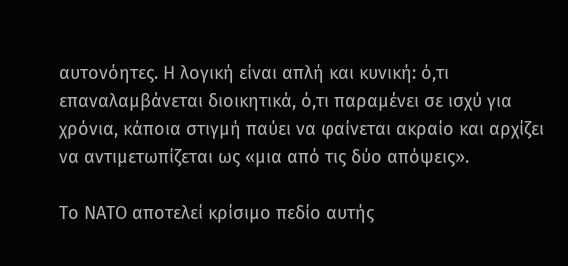αυτονόητες. Η λογική είναι απλή και κυνική: ό,τι επαναλαμβάνεται διοικητικά, ό,τι παραμένει σε ισχύ για χρόνια, κάποια στιγμή παύει να φαίνεται ακραίο και αρχίζει να αντιμετωπίζεται ως «μια από τις δύο απόψεις».

Το ΝΑΤΟ αποτελεί κρίσιμο πεδίο αυτής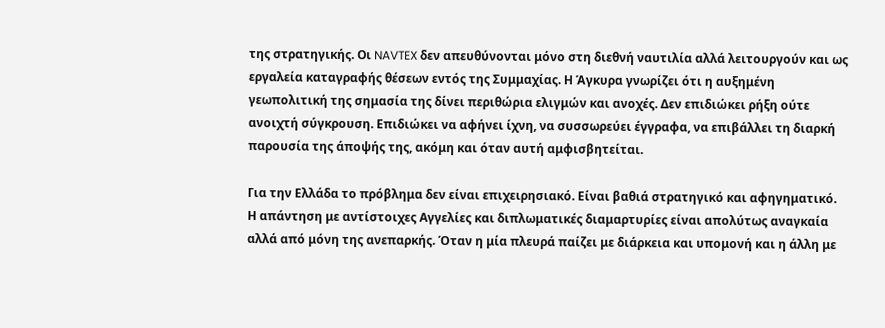της στρατηγικής. Οι NAVTEX δεν απευθύνονται μόνο στη διεθνή ναυτιλία αλλά λειτουργούν και ως εργαλεία καταγραφής θέσεων εντός της Συμμαχίας. Η Άγκυρα γνωρίζει ότι η αυξημένη γεωπολιτική της σημασία της δίνει περιθώρια ελιγμών και ανοχές. Δεν επιδιώκει ρήξη ούτε ανοιχτή σύγκρουση. Επιδιώκει να αφήνει ίχνη, να συσσωρεύει έγγραφα, να επιβάλλει τη διαρκή παρουσία της άποψής της, ακόμη και όταν αυτή αμφισβητείται.

Για την Ελλάδα το πρόβλημα δεν είναι επιχειρησιακό. Είναι βαθιά στρατηγικό και αφηγηματικό. Η απάντηση με αντίστοιχες Αγγελίες και διπλωματικές διαμαρτυρίες είναι απολύτως αναγκαία αλλά από μόνη της ανεπαρκής. Όταν η μία πλευρά παίζει με διάρκεια και υπομονή και η άλλη με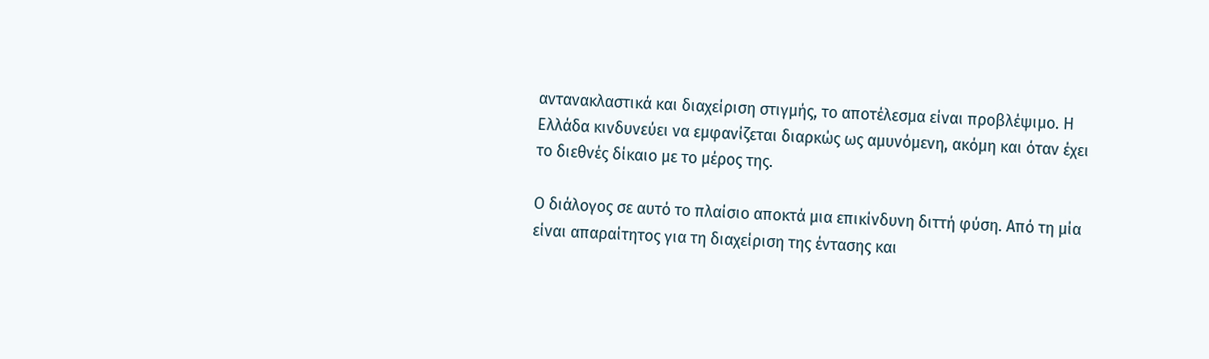αντανακλαστικά και διαχείριση στιγμής, το αποτέλεσμα είναι προβλέψιμο. Η Ελλάδα κινδυνεύει να εμφανίζεται διαρκώς ως αμυνόμενη, ακόμη και όταν έχει το διεθνές δίκαιο με το μέρος της.

Ο διάλογος σε αυτό το πλαίσιο αποκτά μια επικίνδυνη διττή φύση. Από τη μία είναι απαραίτητος για τη διαχείριση της έντασης και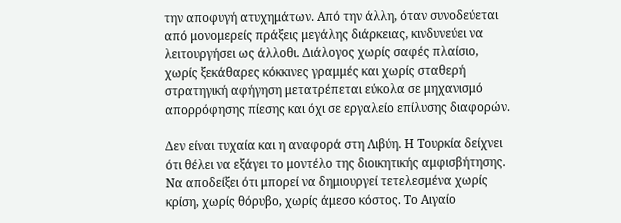την αποφυγή ατυχημάτων. Από την άλλη, όταν συνοδεύεται από μονομερείς πράξεις μεγάλης διάρκειας, κινδυνεύει να λειτουργήσει ως άλλοθι. Διάλογος χωρίς σαφές πλαίσιο, χωρίς ξεκάθαρες κόκκινες γραμμές και χωρίς σταθερή στρατηγική αφήγηση μετατρέπεται εύκολα σε μηχανισμό απορρόφησης πίεσης και όχι σε εργαλείο επίλυσης διαφορών.

Δεν είναι τυχαία και η αναφορά στη Λιβύη. Η Τουρκία δείχνει ότι θέλει να εξάγει το μοντέλο της διοικητικής αμφισβήτησης. Να αποδείξει ότι μπορεί να δημιουργεί τετελεσμένα χωρίς κρίση, χωρίς θόρυβο, χωρίς άμεσο κόστος. Το Αιγαίο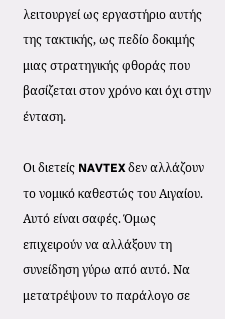λειτουργεί ως εργαστήριο αυτής της τακτικής, ως πεδίο δοκιμής μιας στρατηγικής φθοράς που βασίζεται στον χρόνο και όχι στην ένταση.

Οι διετείς NAVTEX δεν αλλάζουν το νομικό καθεστώς του Αιγαίου. Αυτό είναι σαφές. Όμως επιχειρούν να αλλάξουν τη συνείδηση γύρω από αυτό. Να μετατρέψουν το παράλογο σε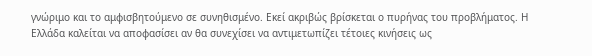γνώριμο και το αμφισβητούμενο σε συνηθισμένο. Εκεί ακριβώς βρίσκεται ο πυρήνας του προβλήματος. Η Ελλάδα καλείται να αποφασίσει αν θα συνεχίσει να αντιμετωπίζει τέτοιες κινήσεις ως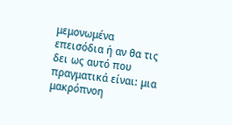μεμονωμένα επεισόδια ή αν θα τις δει ως αυτό που πραγματικά είναι: μια μακρόπνοη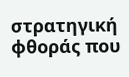στρατηγική φθοράς που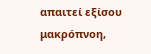απαιτεί εξίσου μακρόπνοη,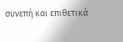συνεπή και επιθετικά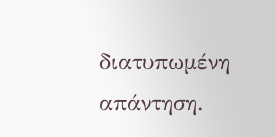διατυπωμένη απάντηση.